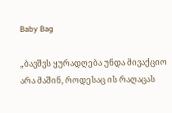Baby Bag

„ბავშვს ყურადღება უნდა მივაქციო არა მაშინ, როდესაც ის რაღაცას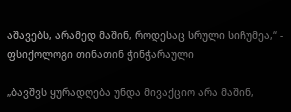აშავებს, არამედ მაშინ, როდესაც სრული სიჩუმეა,“ - ფსიქოლოგი თინათინ ჭინჭარაული

„ბავშვს ყურადღება უნდა მივაქციო არა მაშინ,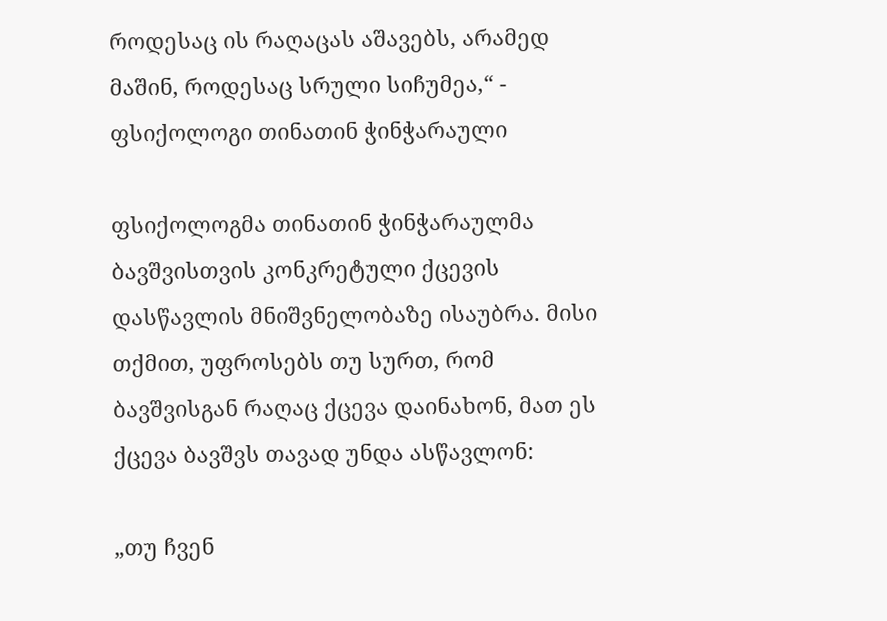როდესაც ის რაღაცას აშავებს, არამედ მაშინ, როდესაც სრული სიჩუმეა,“ - ფსიქოლოგი თინათინ ჭინჭარაული

ფსიქოლოგმა თინათინ ჭინჭარაულმა ბავშვისთვის კონკრეტული ქცევის დასწავლის მნიშვნელობაზე ისაუბრა. მისი თქმით, უფროსებს თუ სურთ, რომ ბავშვისგან რაღაც ქცევა დაინახონ, მათ ეს ქცევა ბავშვს თავად უნდა ასწავლონ:

„თუ ჩვენ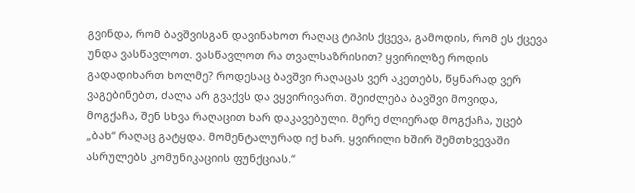გვინდა, რომ ბავშვისგან დავინახოთ რაღაც ტიპის ქცევა, გამოდის, რომ ეს ქცევა უნდა ვასწავლოთ. ვასწავლოთ რა თვალსაზრისით? ყვირილზე როდის გადადიხართ ხოლმე? როდესაც ბავშვი რაღაცას ვერ აკეთებს, წყნარად ვერ ვაგებინებთ, ძალა არ გვაქვს და ვყვირივართ. შეიძლება ბავშვი მოვიდა, მოგქაჩა, შენ სხვა რაღაცით ხარ დაკავებული. მერე ძლიერად მოგქაჩა, უცებ „ბახ“ რაღაც გატყდა. მომენტალურად იქ ხარ. ყვირილი ხშირ შემთხვევაში ასრულებს კომუნიკაციის ფუნქციას.“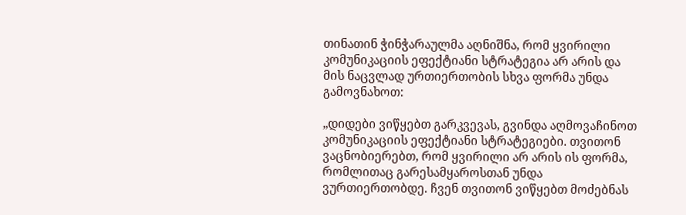თინათინ ჭინჭარაულმა აღნიშნა, რომ ყვირილი კომუნიკაციის ეფექტიანი სტრატეგია არ არის და მის ნაცვლად ურთიერთობის სხვა ფორმა უნდა გამოვნახოთ:

„დიდები ვიწყებთ გარკვევას, გვინდა აღმოვაჩინოთ კომუნიკაციის ეფექტიანი სტრატეგიები. თვითონ ვაცნობიერებთ, რომ ყვირილი არ არის ის ფორმა, რომლითაც გარესამყაროსთან უნდა ვურთიერთობდე. ჩვენ თვითონ ვიწყებთ მოძებნას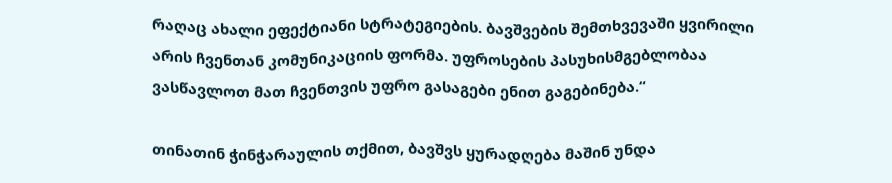რაღაც ახალი ეფექტიანი სტრატეგიების. ბავშვების შემთხვევაში ყვირილი არის ჩვენთან კომუნიკაციის ფორმა. უფროსების პასუხისმგებლობაა ვასწავლოთ მათ ჩვენთვის უფრო გასაგები ენით გაგებინება.“

თინათინ ჭინჭარაულის თქმით, ბავშვს ყურადღება მაშინ უნდა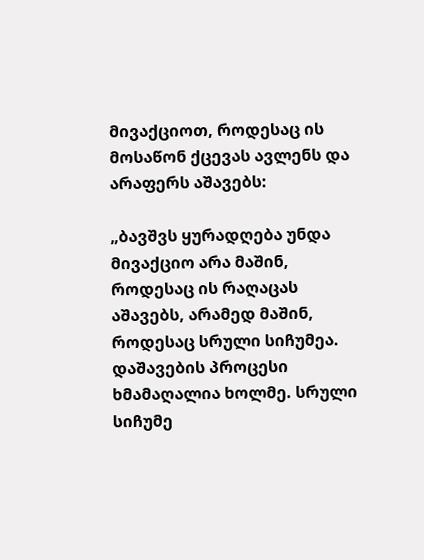მივაქციოთ, როდესაც ის მოსაწონ ქცევას ავლენს და არაფერს აშავებს:

„ბავშვს ყურადღება უნდა მივაქციო არა მაშინ, როდესაც ის რაღაცას აშავებს, არამედ მაშინ, როდესაც სრული სიჩუმეა. დაშავების პროცესი ხმამაღალია ხოლმე. სრული სიჩუმე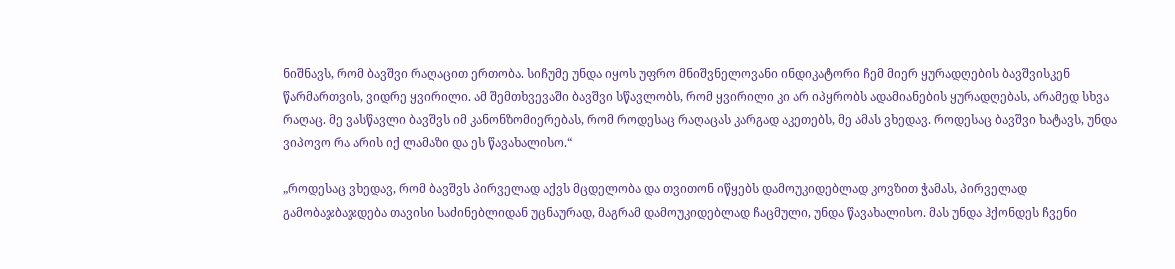ნიშნავს, რომ ბავშვი რაღაცით ერთობა. სიჩუმე უნდა იყოს უფრო მნიშვნელოვანი ინდიკატორი ჩემ მიერ ყურადღების ბავშვისკენ წარმართვის, ვიდრე ყვირილი. ამ შემთხვევაში ბავშვი სწავლობს, რომ ყვირილი კი არ იპყრობს ადამიანების ყურადღებას, არამედ სხვა რაღაც. მე ვასწავლი ბავშვს იმ კანონზომიერებას, რომ როდესაც რაღაცას კარგად აკეთებს, მე ამას ვხედავ. როდესაც ბავშვი ხატავს, უნდა ვიპოვო რა არის იქ ლამაზი და ეს წავახალისო.“

„როდესაც ვხედავ, რომ ბავშვს პირველად აქვს მცდელობა და თვითონ იწყებს დამოუკიდებლად კოვზით ჭამას, პირველად გამობაჯბაჯდება თავისი საძინებლიდან უცნაურად, მაგრამ დამოუკიდებლად ჩაცმული, უნდა წავახალისო. მას უნდა ჰქონდეს ჩვენი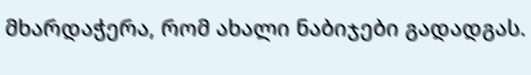მხარდაჭერა, რომ ახალი ნაბიჯები გადადგას.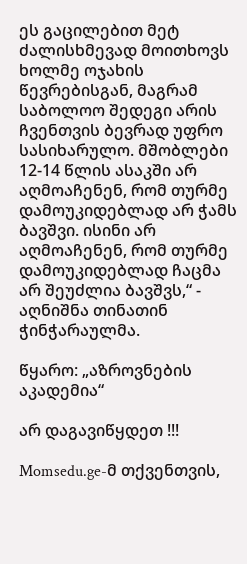ეს გაცილებით მეტ ძალისხმევად მოითხოვს ხოლმე ოჯახის წევრებისგან, მაგრამ საბოლოო შედეგი არის ჩვენთვის ბევრად უფრო სასიხარულო. მშობლები 12-14 წლის ასაკში არ აღმოაჩენენ, რომ თურმე დამოუკიდებლად არ ჭამს ბავშვი. ისინი არ აღმოაჩენენ, რომ თურმე დამოუკიდებლად ჩაცმა არ შეუძლია ბავშვს,“ - აღნიშნა თინათინ ჭინჭარაულმა.

წყარო: „აზროვნების აკადემია“

არ დაგავიწყდეთ !!!

Momsedu.ge-მ თქვენთვის,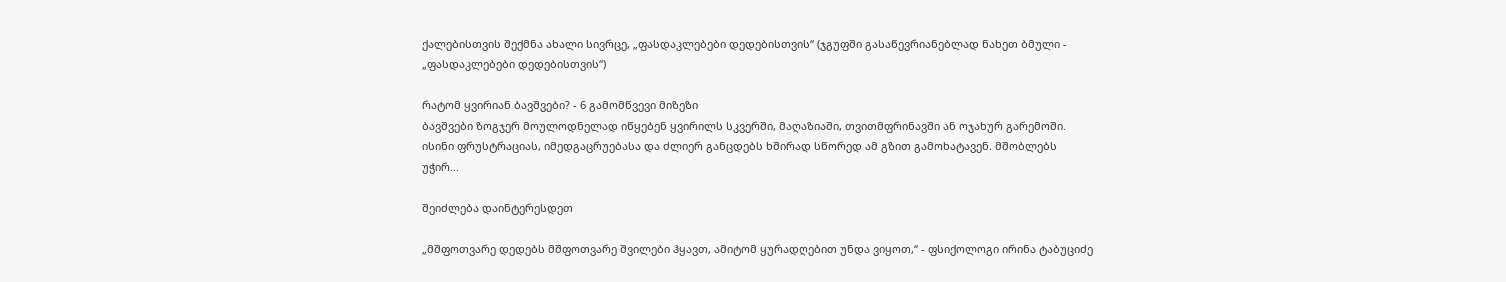ქალებისთვის შექმნა ახალი სივრცე, „ფასდაკლებები დედებისთვის“ (ჯგუფში გასაწევრიანებლად ნახეთ ბმული - „ფასდაკლებები დედებისთვის“)

რატომ ყვირიან ბავშვები? - 6 გამომწვევი მიზეზი
ბავშვები ზოგჯერ მოულოდნელად იწყებენ ყვირილს სკვერში, მაღაზიაში, თვითმფრინავში ან ოჯახურ გარემოში. ისინი ფრუსტრაციას, იმედგაცრუებასა და ძლიერ განცდებს ხშირად სწორედ ამ გზით გამოხატავენ. მშობლებს უჭირ...

შეიძლება დაინტერესდეთ

„მშფოთვარე დედებს მშფოთვარე შვილები ჰყავთ, ამიტომ ყურადღებით უნდა ვიყოთ,“ - ფსიქოლოგი ირინა ტაბუციძე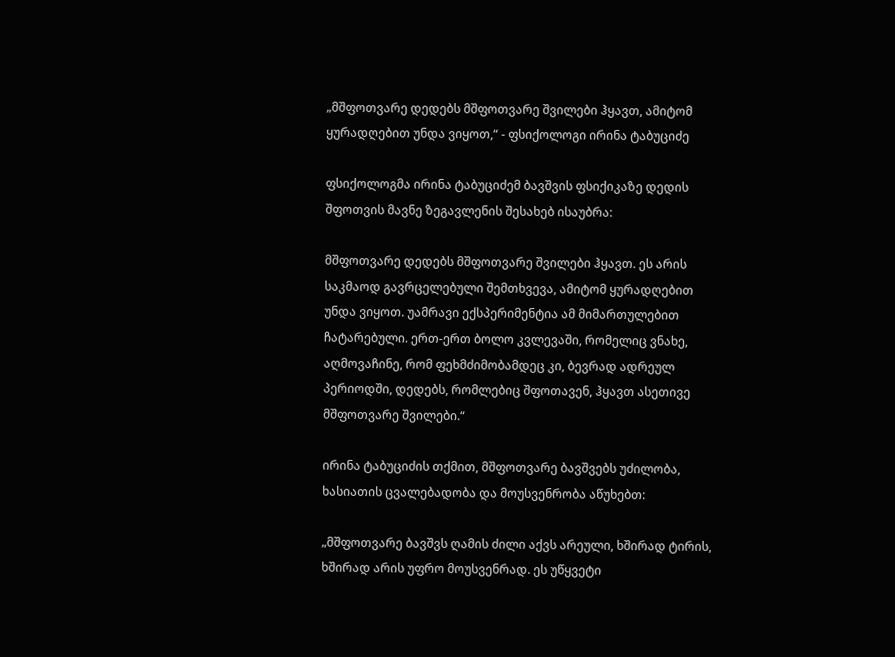„მშფოთვარე დედებს მშფოთვარე შვილები ჰყავთ, ამიტომ ყურადღებით უნდა ვიყოთ,“ - ფსიქოლოგი ირინა ტაბუციძე

ფსიქოლოგმა ირინა ტაბუციძემ ბავშვის ფსიქიკაზე დედის შფოთვის მავნე ზეგავლენის შესახებ ისაუბრა:

მშფოთვარე დედებს მშფოთვარე შვილები ჰყავთ. ეს არის საკმაოდ გავრცელებული შემთხვევა, ამიტომ ყურადღებით უნდა ვიყოთ. უამრავი ექსპერიმენტია ამ მიმართულებით ჩატარებული. ერთ-ერთ ბოლო კვლევაში, რომელიც ვნახე, აღმოვაჩინე, რომ ფეხმძიმობამდეც კი, ბევრად ადრეულ პერიოდში, დედებს, რომლებიც შფოთავენ, ჰყავთ ასეთივე მშფოთვარე შვილები.“

ირინა ტაბუციძის თქმით, მშფოთვარე ბავშვებს უძილობა, ხასიათის ცვალებადობა და მოუსვენრობა აწუხებთ:

„მშფოთვარე ბავშვს ღამის ძილი აქვს არეული, ხშირად ტირის, ხშირად არის უფრო მოუსვენრად. ეს უწყვეტი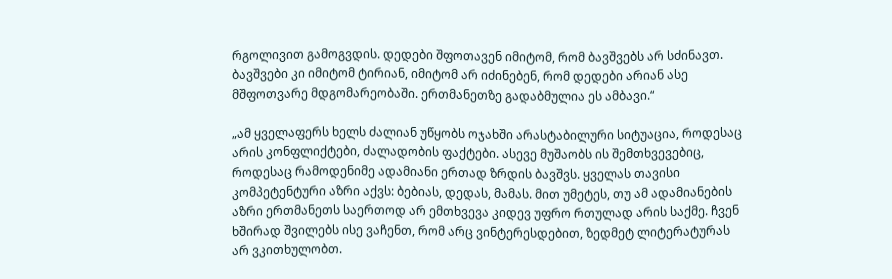რგოლივით გამოგვდის. დედები შფოთავენ იმიტომ, რომ ბავშვებს არ სძინავთ. ბავშვები კი იმიტომ ტირიან, იმიტომ არ იძინებენ, რომ დედები არიან ასე მშფოთვარე მდგომარეობაში. ერთმანეთზე გადაბმულია ეს ამბავი.“

„ამ ყველაფერს ხელს ძალიან უწყობს ოჯახში არასტაბილური სიტუაცია, როდესაც არის კონფლიქტები, ძალადობის ფაქტები. ასევე მუშაობს ის შემთხვევებიც, როდესაც რამოდენიმე ადამიანი ერთად ზრდის ბავშვს. ყველას თავისი კომპეტენტური აზრი აქვს: ბებიას, დედას, მამას. მით უმეტეს, თუ ამ ადამიანების აზრი ერთმანეთს საერთოდ არ ემთხვევა კიდევ უფრო რთულად არის საქმე. ჩვენ ხშირად შვილებს ისე ვაჩენთ, რომ არც ვინტერესდებით, ზედმეტ ლიტერატურას არ ვკითხულობთ.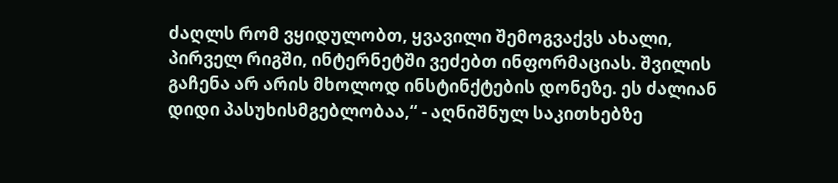ძაღლს რომ ვყიდულობთ, ყვავილი შემოგვაქვს ახალი, პირველ რიგში, ინტერნეტში ვეძებთ ინფორმაციას. შვილის გაჩენა არ არის მხოლოდ ინსტინქტების დონეზე. ეს ძალიან დიდი პასუხისმგებლობაა,“ - აღნიშნულ საკითხებზე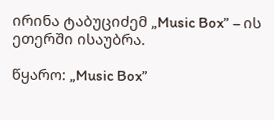ირინა ტაბუციძემ „Music Box” – ის ეთერში ისაუბრა.

წყარო: „Music Box”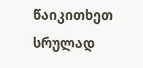წაიკითხეთ სრულად